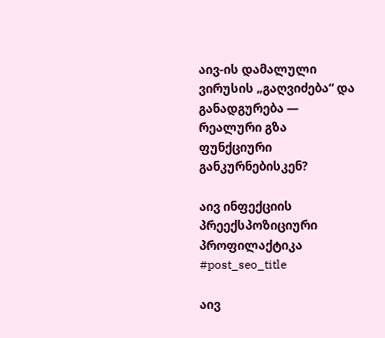აივ-ის დამალული ვირუსის „გაღვიძება“ და განადგურება — რეალური გზა ფუნქციური განკურნებისკენ?

აივ ინფექციის პრეექსპოზიციური პროფილაქტიკა
#post_seo_title

აივ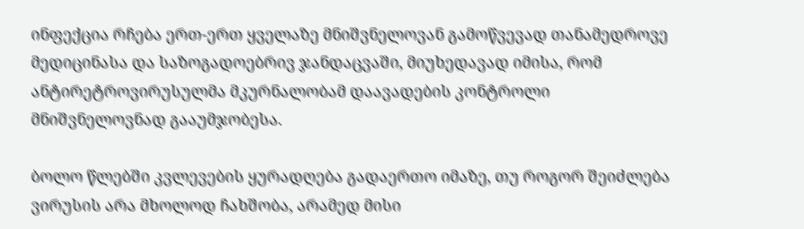ინფექცია რჩება ერთ-ერთ ყველაზე მნიშვნელოვან გამოწვევად თანამედროვე მედიცინასა და საზოგადოებრივ ჯანდაცვაში, მიუხედავად იმისა, რომ ანტირეტროვირუსულმა მკურნალობამ დაავადების კონტროლი მნიშვნელოვნად გააუმჯობესა.

ბოლო წლებში კვლევების ყურადღება გადაერთო იმაზე, თუ როგორ შეიძლება ვირუსის არა მხოლოდ ჩახშობა, არამედ მისი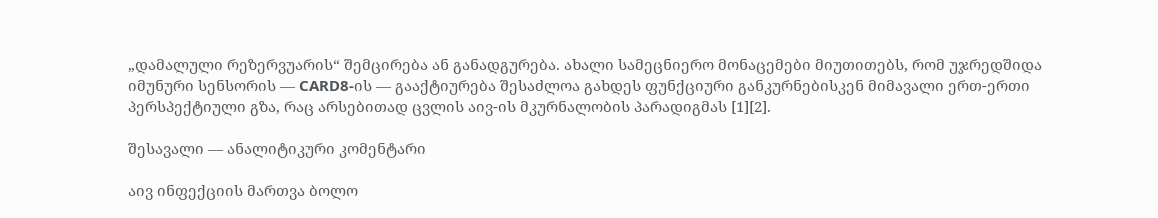„დამალული რეზერვუარის“ შემცირება ან განადგურება. ახალი სამეცნიერო მონაცემები მიუთითებს, რომ უჯრედშიდა იმუნური სენსორის — CARD8-ის — გააქტიურება შესაძლოა გახდეს ფუნქციური განკურნებისკენ მიმავალი ერთ-ერთი პერსპექტიული გზა, რაც არსებითად ცვლის აივ-ის მკურნალობის პარადიგმას [1][2].

შესავალი — ანალიტიკური კომენტარი

აივ ინფექციის მართვა ბოლო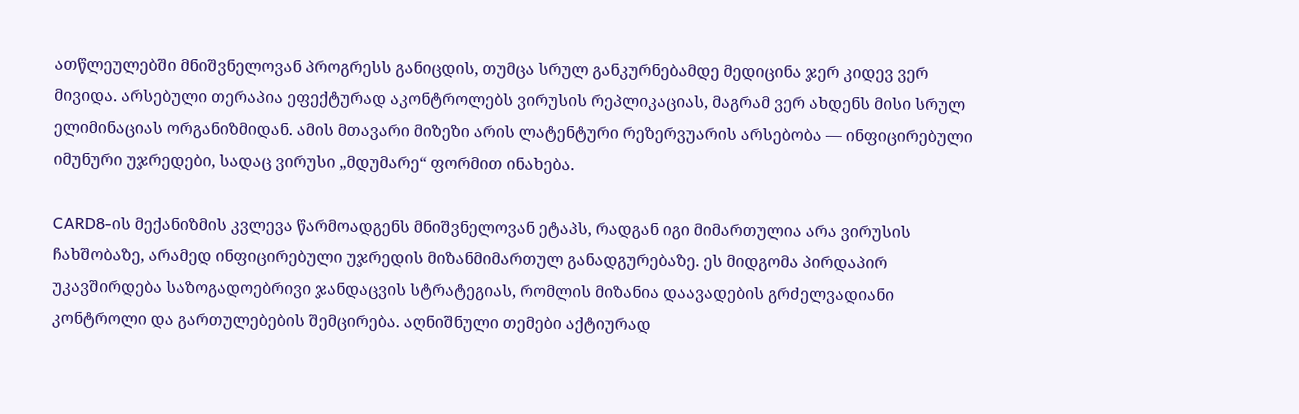ათწლეულებში მნიშვნელოვან პროგრესს განიცდის, თუმცა სრულ განკურნებამდე მედიცინა ჯერ კიდევ ვერ მივიდა. არსებული თერაპია ეფექტურად აკონტროლებს ვირუსის რეპლიკაციას, მაგრამ ვერ ახდენს მისი სრულ ელიმინაციას ორგანიზმიდან. ამის მთავარი მიზეზი არის ლატენტური რეზერვუარის არსებობა — ინფიცირებული იმუნური უჯრედები, სადაც ვირუსი „მდუმარე“ ფორმით ინახება.

CARD8-ის მექანიზმის კვლევა წარმოადგენს მნიშვნელოვან ეტაპს, რადგან იგი მიმართულია არა ვირუსის ჩახშობაზე, არამედ ინფიცირებული უჯრედის მიზანმიმართულ განადგურებაზე. ეს მიდგომა პირდაპირ უკავშირდება საზოგადოებრივი ჯანდაცვის სტრატეგიას, რომლის მიზანია დაავადების გრძელვადიანი კონტროლი და გართულებების შემცირება. აღნიშნული თემები აქტიურად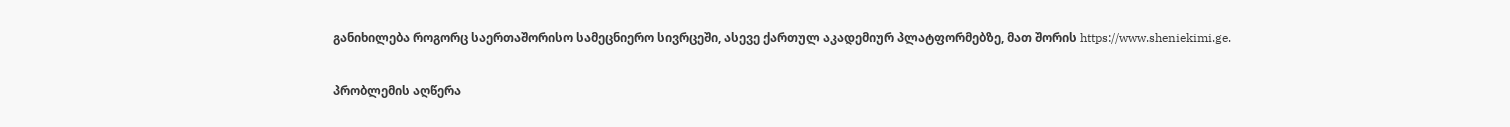განიხილება როგორც საერთაშორისო სამეცნიერო სივრცეში, ასევე ქართულ აკადემიურ პლატფორმებზე, მათ შორის https://www.sheniekimi.ge.

პრობლემის აღწერა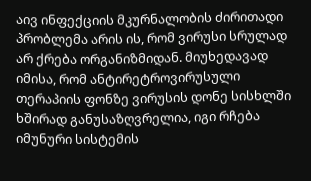აივ ინფექციის მკურნალობის ძირითადი პრობლემა არის ის, რომ ვირუსი სრულად არ ქრება ორგანიზმიდან. მიუხედავად იმისა, რომ ანტირეტროვირუსული თერაპიის ფონზე ვირუსის დონე სისხლში ხშირად განუსაზღვრელია, იგი რჩება იმუნური სისტემის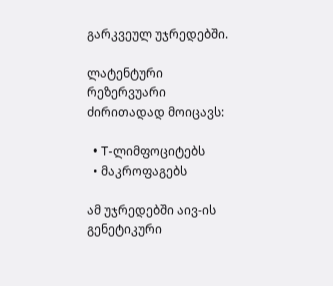გარკვეულ უჯრედებში.

ლატენტური რეზერვუარი ძირითადად მოიცავს:

  • T-ლიმფოციტებს
  • მაკროფაგებს

ამ უჯრედებში აივ-ის გენეტიკური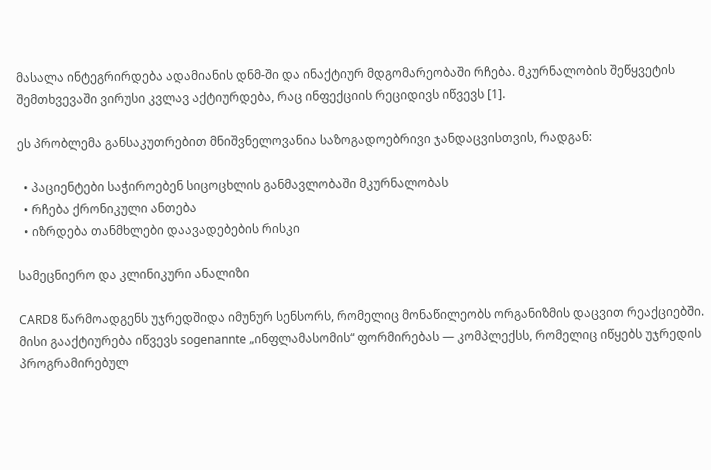მასალა ინტეგრირდება ადამიანის დნმ-ში და ინაქტიურ მდგომარეობაში რჩება. მკურნალობის შეწყვეტის შემთხვევაში ვირუსი კვლავ აქტიურდება, რაც ინფექციის რეციდივს იწვევს [1].

ეს პრობლემა განსაკუთრებით მნიშვნელოვანია საზოგადოებრივი ჯანდაცვისთვის, რადგან:

  • პაციენტები საჭიროებენ სიცოცხლის განმავლობაში მკურნალობას
  • რჩება ქრონიკული ანთება
  • იზრდება თანმხლები დაავადებების რისკი

სამეცნიერო და კლინიკური ანალიზი

CARD8 წარმოადგენს უჯრედშიდა იმუნურ სენსორს, რომელიც მონაწილეობს ორგანიზმის დაცვით რეაქციებში. მისი გააქტიურება იწვევს sogenannte „ინფლამასომის“ ფორმირებას — კომპლექსს, რომელიც იწყებს უჯრედის პროგრამირებულ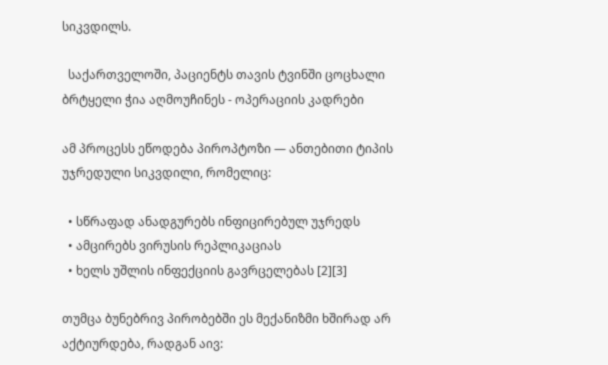სიკვდილს.

  საქართველოში, პაციენტს თავის ტვინში ცოცხალი ბრტყელი ჭია აღმოუჩინეს - ოპერაციის კადრები

ამ პროცესს ეწოდება პიროპტოზი — ანთებითი ტიპის უჯრედული სიკვდილი, რომელიც:

  • სწრაფად ანადგურებს ინფიცირებულ უჯრედს
  • ამცირებს ვირუსის რეპლიკაციას
  • ხელს უშლის ინფექციის გავრცელებას [2][3]

თუმცა ბუნებრივ პირობებში ეს მექანიზმი ხშირად არ აქტიურდება, რადგან აივ: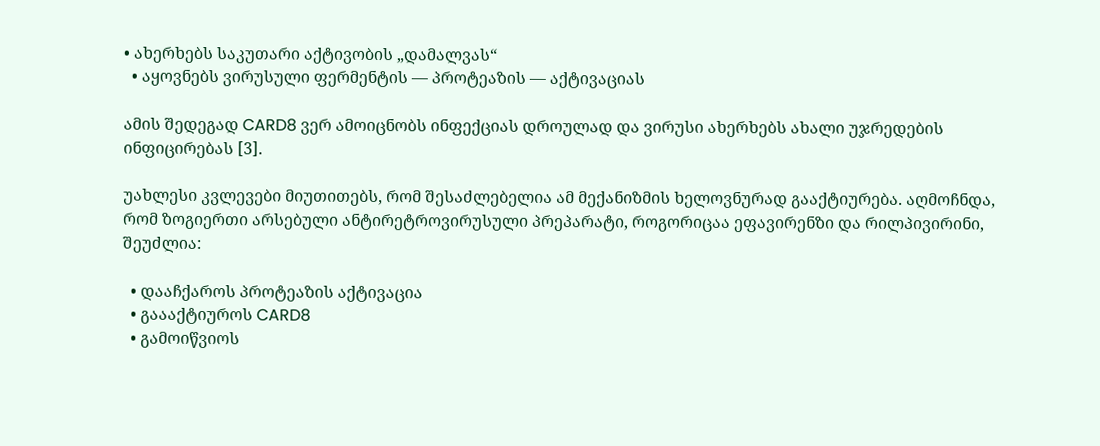• ახერხებს საკუთარი აქტივობის „დამალვას“
  • აყოვნებს ვირუსული ფერმენტის — პროტეაზის — აქტივაციას

ამის შედეგად CARD8 ვერ ამოიცნობს ინფექციას დროულად და ვირუსი ახერხებს ახალი უჯრედების ინფიცირებას [3].

უახლესი კვლევები მიუთითებს, რომ შესაძლებელია ამ მექანიზმის ხელოვნურად გააქტიურება. აღმოჩნდა, რომ ზოგიერთი არსებული ანტირეტროვირუსული პრეპარატი, როგორიცაა ეფავირენზი და რილპივირინი, შეუძლია:

  • დააჩქაროს პროტეაზის აქტივაცია
  • გაააქტიუროს CARD8
  • გამოიწვიოს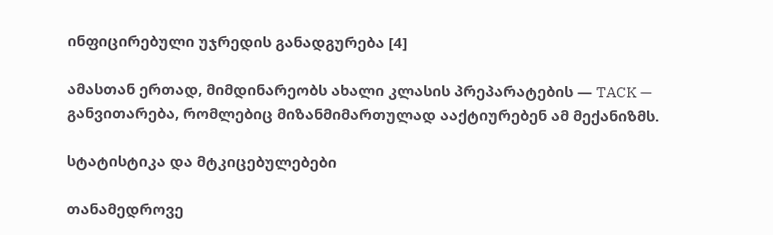ინფიცირებული უჯრედის განადგურება [4]

ამასთან ერთად, მიმდინარეობს ახალი კლასის პრეპარატების — TACK — განვითარება, რომლებიც მიზანმიმართულად ააქტიურებენ ამ მექანიზმს.

სტატისტიკა და მტკიცებულებები

თანამედროვე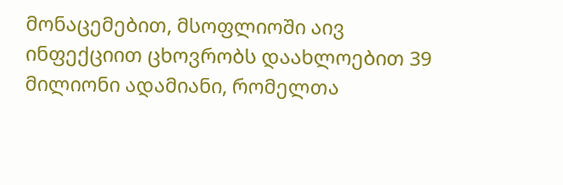მონაცემებით, მსოფლიოში აივ ინფექციით ცხოვრობს დაახლოებით 39 მილიონი ადამიანი, რომელთა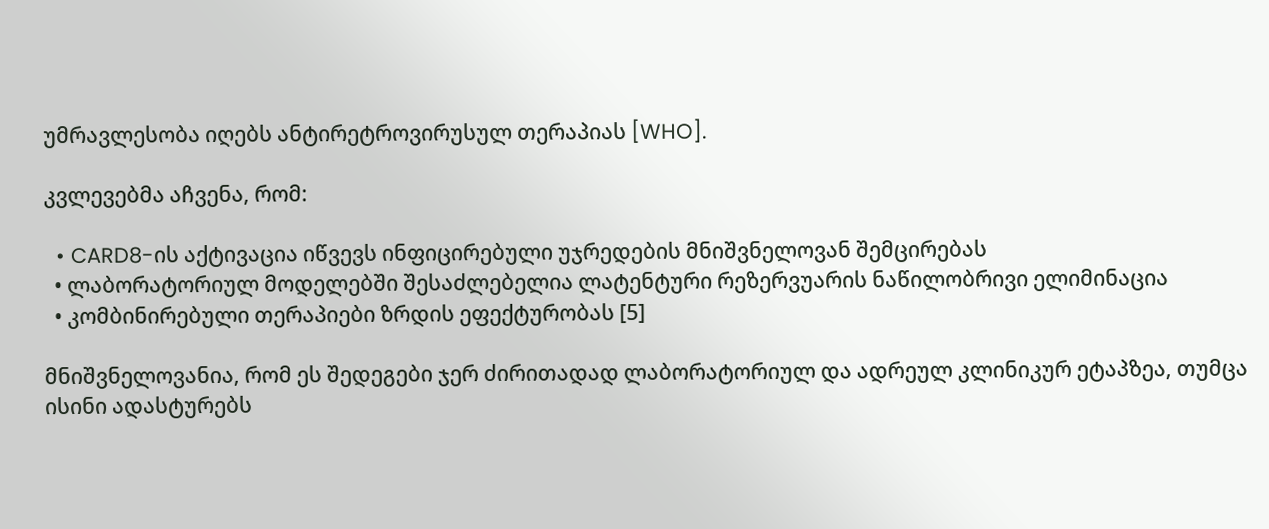უმრავლესობა იღებს ანტირეტროვირუსულ თერაპიას [WHO].

კვლევებმა აჩვენა, რომ:

  • CARD8-ის აქტივაცია იწვევს ინფიცირებული უჯრედების მნიშვნელოვან შემცირებას
  • ლაბორატორიულ მოდელებში შესაძლებელია ლატენტური რეზერვუარის ნაწილობრივი ელიმინაცია
  • კომბინირებული თერაპიები ზრდის ეფექტურობას [5]

მნიშვნელოვანია, რომ ეს შედეგები ჯერ ძირითადად ლაბორატორიულ და ადრეულ კლინიკურ ეტაპზეა, თუმცა ისინი ადასტურებს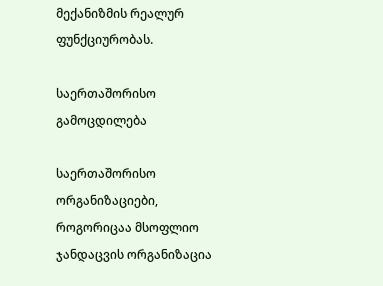მექანიზმის რეალურ ფუნქციურობას.

საერთაშორისო გამოცდილება

საერთაშორისო ორგანიზაციები, როგორიცაა მსოფლიო ჯანდაცვის ორგანიზაცია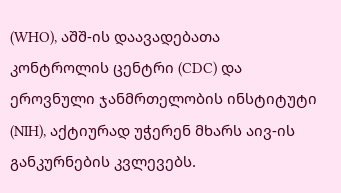(WHO), აშშ-ის დაავადებათა კონტროლის ცენტრი (CDC) და ეროვნული ჯანმრთელობის ინსტიტუტი (NIH), აქტიურად უჭერენ მხარს აივ-ის განკურნების კვლევებს.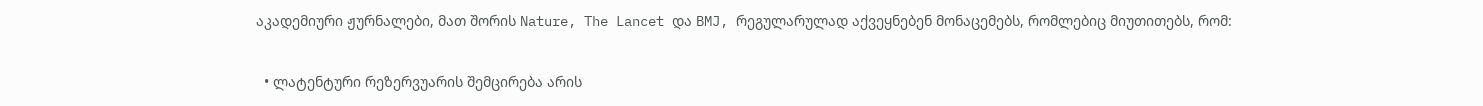აკადემიური ჟურნალები, მათ შორის Nature, The Lancet და BMJ, რეგულარულად აქვეყნებენ მონაცემებს, რომლებიც მიუთითებს, რომ:

  • ლატენტური რეზერვუარის შემცირება არის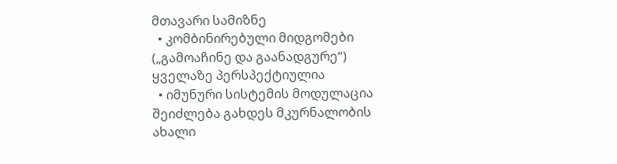მთავარი სამიზნე
  • კომბინირებული მიდგომები („გამოაჩინე და გაანადგურე“) ყველაზე პერსპექტიულია
  • იმუნური სისტემის მოდულაცია შეიძლება გახდეს მკურნალობის ახალი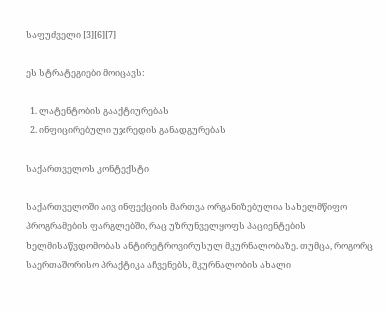საფუძველი [3][6][7]

ეს სტრატეგიები მოიცავს:

  1. ლატენტობის გააქტიურებას
  2. ინფიცირებული უჯრედის განადგურებას

საქართველოს კონტექსტი

საქართველოში აივ ინფექციის მართვა ორგანიზებულია სახელმწიფო პროგრამების ფარგლებში, რაც უზრუნველყოფს პაციენტების ხელმისაწვდომობას ანტირეტროვირუსულ მკურნალობაზე. თუმცა, როგორც საერთაშორისო პრაქტიკა აჩვენებს, მკურნალობის ახალი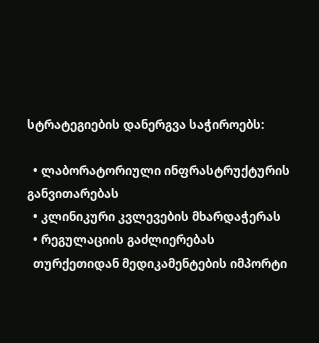სტრატეგიების დანერგვა საჭიროებს:

  • ლაბორატორიული ინფრასტრუქტურის განვითარებას
  • კლინიკური კვლევების მხარდაჭერას
  • რეგულაციის გაძლიერებას
  თურქეთიდან მედიკამენტების იმპორტი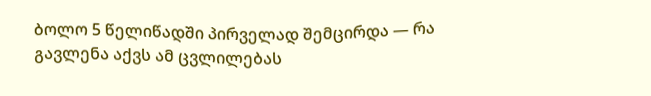ბოლო 5 წელიწადში პირველად შემცირდა — რა გავლენა აქვს ამ ცვლილებას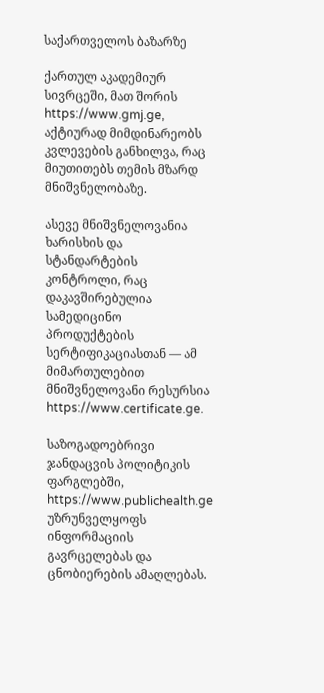საქართველოს ბაზარზე

ქართულ აკადემიურ სივრცეში, მათ შორის https://www.gmj.ge, აქტიურად მიმდინარეობს კვლევების განხილვა, რაც მიუთითებს თემის მზარდ მნიშვნელობაზე.

ასევე მნიშვნელოვანია ხარისხის და სტანდარტების კონტროლი, რაც დაკავშირებულია სამედიცინო პროდუქტების სერტიფიკაციასთან — ამ მიმართულებით მნიშვნელოვანი რესურსია https://www.certificate.ge.

საზოგადოებრივი ჯანდაცვის პოლიტიკის ფარგლებში, https://www.publichealth.ge უზრუნველყოფს ინფორმაციის გავრცელებას და ცნობიერების ამაღლებას.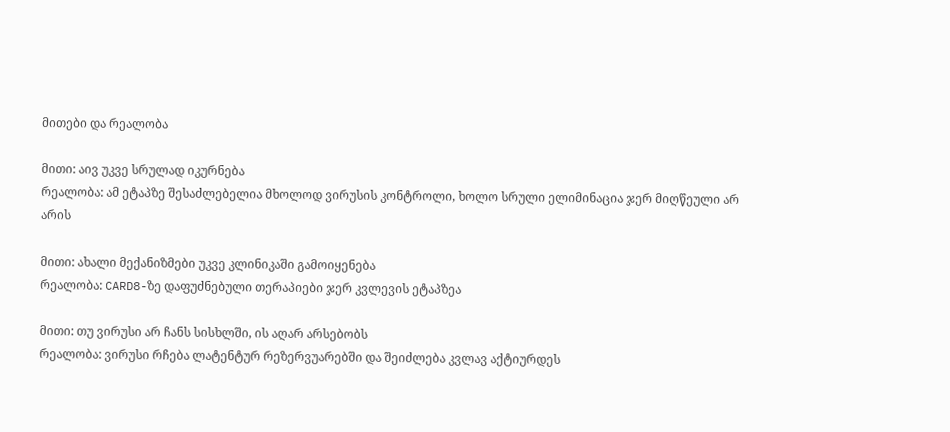მითები და რეალობა

მითი: აივ უკვე სრულად იკურნება
რეალობა: ამ ეტაპზე შესაძლებელია მხოლოდ ვირუსის კონტროლი, ხოლო სრული ელიმინაცია ჯერ მიღწეული არ არის

მითი: ახალი მექანიზმები უკვე კლინიკაში გამოიყენება
რეალობა: CARD8-ზე დაფუძნებული თერაპიები ჯერ კვლევის ეტაპზეა

მითი: თუ ვირუსი არ ჩანს სისხლში, ის აღარ არსებობს
რეალობა: ვირუსი რჩება ლატენტურ რეზერვუარებში და შეიძლება კვლავ აქტიურდეს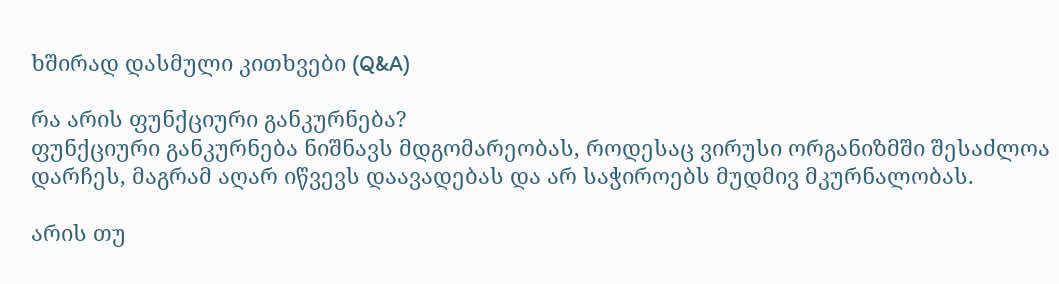ხშირად დასმული კითხვები (Q&A)

რა არის ფუნქციური განკურნება?
ფუნქციური განკურნება ნიშნავს მდგომარეობას, როდესაც ვირუსი ორგანიზმში შესაძლოა დარჩეს, მაგრამ აღარ იწვევს დაავადებას და არ საჭიროებს მუდმივ მკურნალობას.

არის თუ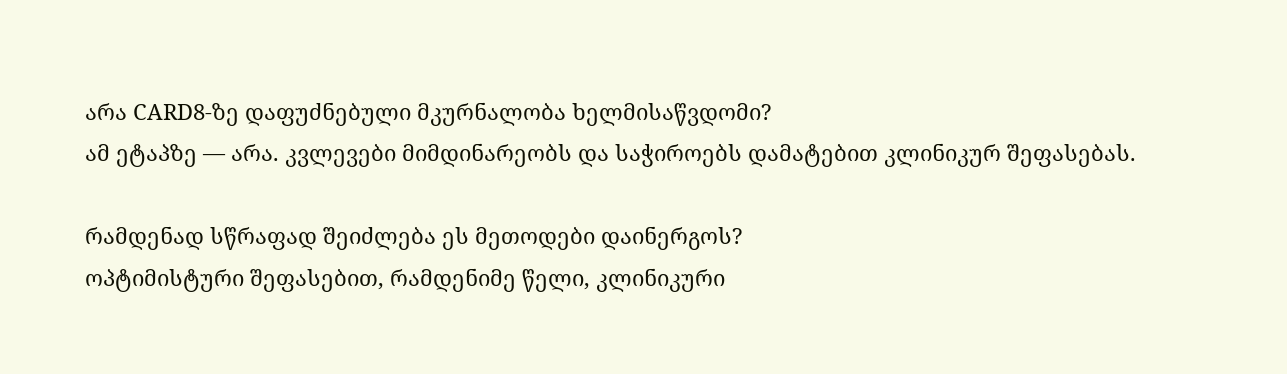არა CARD8-ზე დაფუძნებული მკურნალობა ხელმისაწვდომი?
ამ ეტაპზე — არა. კვლევები მიმდინარეობს და საჭიროებს დამატებით კლინიკურ შეფასებას.

რამდენად სწრაფად შეიძლება ეს მეთოდები დაინერგოს?
ოპტიმისტური შეფასებით, რამდენიმე წელი, კლინიკური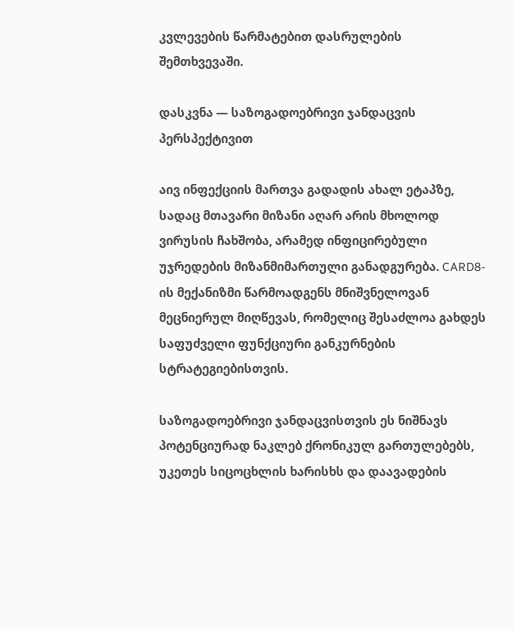კვლევების წარმატებით დასრულების შემთხვევაში.

დასკვნა — საზოგადოებრივი ჯანდაცვის პერსპექტივით

აივ ინფექციის მართვა გადადის ახალ ეტაპზე, სადაც მთავარი მიზანი აღარ არის მხოლოდ ვირუსის ჩახშობა, არამედ ინფიცირებული უჯრედების მიზანმიმართული განადგურება. CARD8-ის მექანიზმი წარმოადგენს მნიშვნელოვან მეცნიერულ მიღწევას, რომელიც შესაძლოა გახდეს საფუძველი ფუნქციური განკურნების სტრატეგიებისთვის.

საზოგადოებრივი ჯანდაცვისთვის ეს ნიშნავს პოტენციურად ნაკლებ ქრონიკულ გართულებებს, უკეთეს სიცოცხლის ხარისხს და დაავადების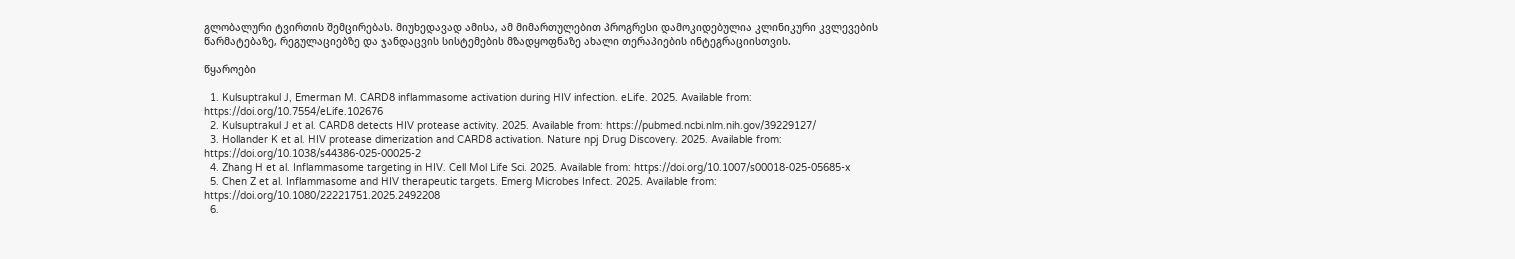გლობალური ტვირთის შემცირებას. მიუხედავად ამისა, ამ მიმართულებით პროგრესი დამოკიდებულია კლინიკური კვლევების წარმატებაზე, რეგულაციებზე და ჯანდაცვის სისტემების მზადყოფნაზე ახალი თერაპიების ინტეგრაციისთვის.

წყაროები

  1. Kulsuptrakul J, Emerman M. CARD8 inflammasome activation during HIV infection. eLife. 2025. Available from: https://doi.org/10.7554/eLife.102676
  2. Kulsuptrakul J et al. CARD8 detects HIV protease activity. 2025. Available from: https://pubmed.ncbi.nlm.nih.gov/39229127/
  3. Hollander K et al. HIV protease dimerization and CARD8 activation. Nature npj Drug Discovery. 2025. Available from: https://doi.org/10.1038/s44386-025-00025-2
  4. Zhang H et al. Inflammasome targeting in HIV. Cell Mol Life Sci. 2025. Available from: https://doi.org/10.1007/s00018-025-05685-x
  5. Chen Z et al. Inflammasome and HIV therapeutic targets. Emerg Microbes Infect. 2025. Available from: https://doi.org/10.1080/22221751.2025.2492208
  6.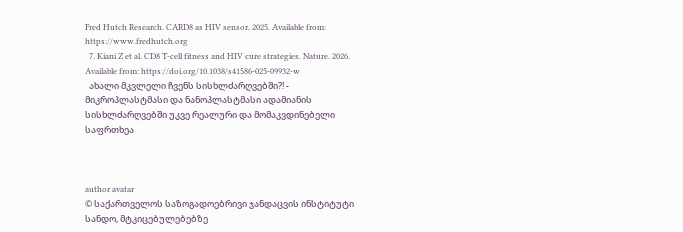Fred Hutch Research. CARD8 as HIV sensor. 2025. Available from: https://www.fredhutch.org
  7. Kiani Z et al. CD8 T-cell fitness and HIV cure strategies. Nature. 2026. Available from: https://doi.org/10.1038/s41586-025-09932-w
  ახალი მკვლელი ჩვენს სისხლძარღვებში?! - მიკროპლასტმასი და ნანოპლასტმასი ადამიანის სისხლძარღვებში უკვე რეალური და მომაკვდინებელი საფრთხეა



author avatar
© საქართველოს საზოგადოებრივი ჯანდაცვის ინსტიტუტი
სანდო, მტკიცებულებებზე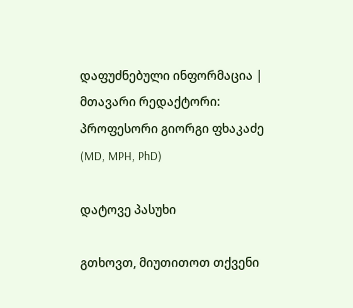დაფუძნებული ინფორმაცია | მთავარი რედაქტორი: პროფესორი გიორგი ფხაკაძე (MD, MPH, PhD)

დატოვე პასუხი

გთხოვთ, მიუთითოთ თქვენი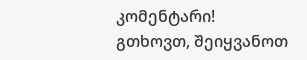კომენტარი!
გთხოვთ, შეიყვანოთ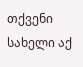თქვენი სახელი აქ